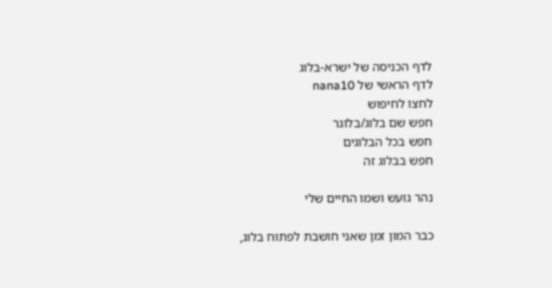לדף הכניסה של ישרא-בלוג
לדף הראשי של nana10
לחצו לחיפוש
חפש שם בלוג/בלוגר
חפש בכל הבלוגים
חפש בבלוג זה

נהר גועש ושמו החיים שלי

כבר המון זמן שאני חושבת לפתוח בלוג,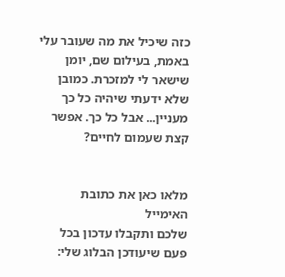כזה שיכיל את מה שעובר עלי באמת, בעילום שם, יומן שישאר לי למזכרת. כמובן שלא ידעתי שיהיה כל כך מעניין... אבל כל כך. אפשר קצת שעמום לחיים?


מלאו כאן את כתובת האימייל
שלכם ותקבלו עדכון בכל פעם שיעודכן הבלוג שלי: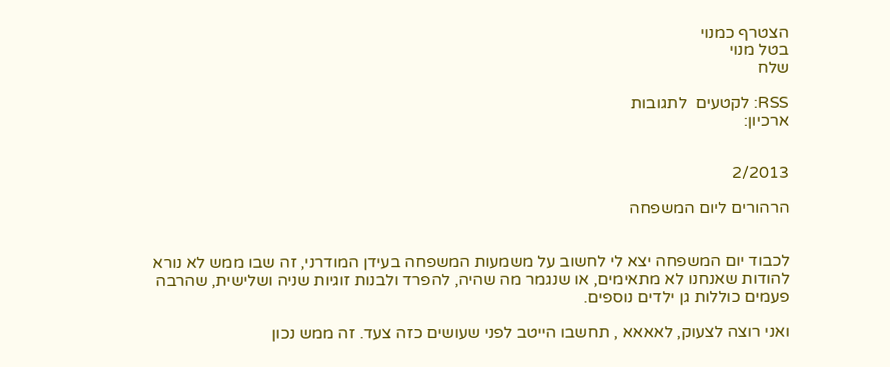הצטרף כמנוי
בטל מנוי
שלח

RSS: לקטעים  לתגובות
ארכיון:


2/2013

הרהורים ליום המשפחה


לכבוד יום המשפחה יצא לי לחשוב על משמעות המשפחה בעידן המודרני, זה שבו ממש לא נורא להודות שאנחנו לא מתאימים, או שנגמר מה שהיה, להפרד ולבנות זוגיות שניה ושלישית, שהרבה פעמים כוללות גן ילדים נוספים.

ואני רוצה לצעוק, לאאאא , תחשבו הייטב לפני שעושים כזה צעד. זה ממש נכון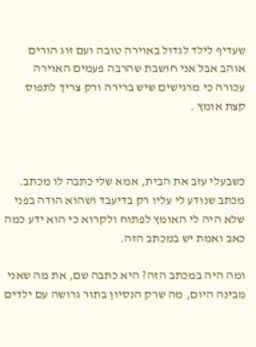שעדיף לילד לגדול באוירה טובה ועם זוג הורים אוהב אבל אני חושבת שהרבה פעמים האוירה עכורה כי מרגישים שיש ברירה ורק צריך לתפוס קצת אומץ .



כשבעלי עזב את הבית, אמא שלי כתבה לו מכתב. מכתב שנודע לי עליו רק בדיעבד ושהוא הודה בפני שלא היה לי האומץ לפתוח ולקרוא כי הוא ידע כמה כאב ואמת יש במכתב הזה.

ומה היה במכתב הזה? היא כתבה שם, את מה שאני מבינה היום, מה שרק הנסיון בתור גרושה עם ילדים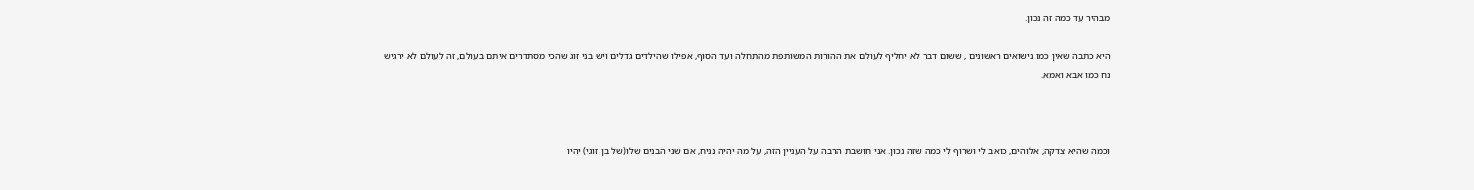מבהיר עד כמה זה נכון.

היא כתבה שאין כמו נישואים ראשונים , ששום דבר לא יחליף לעולם את ההורות המשותפת מהתחלה ועד הסוף, אפילו שהילדים גדלים ויש בני זוג שהכי מסתדרים איתם בעולם, זה לעולם לא ירגיש נח כמו אבא ואמא.



וכמה שהיא צדקה, אלוהים, כואב לי ושרוף לי כמה שזה נכון. אני חושבת הרבה על העניין הזה, על מה יהיה נניח, אם שני הבנים שלו(של בן זוגי) יהיו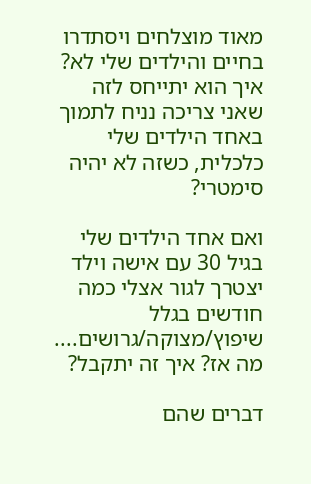מאוד מוצלחים ויסתדרו בחיים והילדים שלי לא? איך הוא יתייחס לזה שאני צריכה נניח לתמוך באחד הילדים שלי כלכלית, כשזה לא יהיה סימטרי?

ואם אחד הילדים שלי בגיל 30 עם אישה וילד יצטרך לגור אצלי כמה חודשים בגלל שיפוץ/מצוקה/גרושים.... מה אז? איך זה יתקבל?

דברים שהם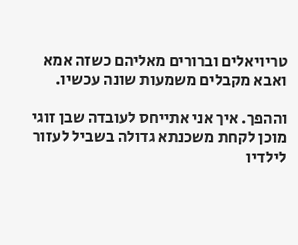טריויאלים וברורים מאליהם כשזה אמא ואבא מקבלים משמעות שונה עכשיו.

וההפך. איך אני אתייחס לעובדה שבן זוגי מוכן לקחת משכנתא גדולה בשביל לעזור לילדיו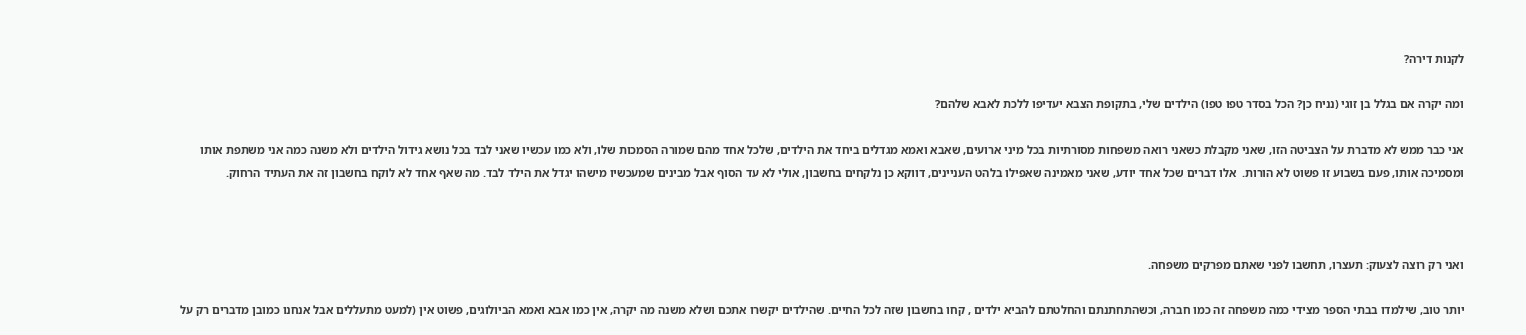לקנות דירה?

ומה יקרה אם בגלל בן זוגי (נניח כן? הכל בסדר טפו טפו) הילדים שלי, בתקופת הצבא יעדיפו ללכת לאבא שלהם?

אני כבר ממש לא מדברת על הצביטה הזו, שאני מקבלת כשאני רואה משפחות מסורתיות בכל מיני ארועים, שאבא ואמא מגדלים ביחד את הילדים, שלכל אחד מהם שמורה הסמכות שלו, ולא כמו עכשיו שאני לבד בכל נושא גידול הילדים ולא משנה כמה אני משתפת אותו ומסמיכה אותו, פעם בשבוע זו פשוט לא הורות.  אלו דברים שכל אחד יודע, שאני מאמינה שאפילו בלהט העניינים, דווקא כן נלקחים בחשבון, אולי לא עד הסוף אבל מבינים שמעכשיו מישהו יגדל את הילד לבד. מה שאף אחד לא לוקח בחשבון זה את העתיד הרחוק.



ואני רק רוצה לצעוק: תעצרו, תחשבו לפני שאתם מפרקים משפחה.

יותר טוב, שילמדו בבתי הספר מצידי כמה משפחה זה כמו חברה, וכשהתחתנתם והחלטתם להביא ילדים , קחו בחשבון שזה לכל החיים. שהילדים יקשרו אתכם ושלא משנה מה יקרה, אין כמו אבא ואמא הביולוגים, פשוט אין (למעט מתעללים אבל אנחנו כמובן מדברים רק על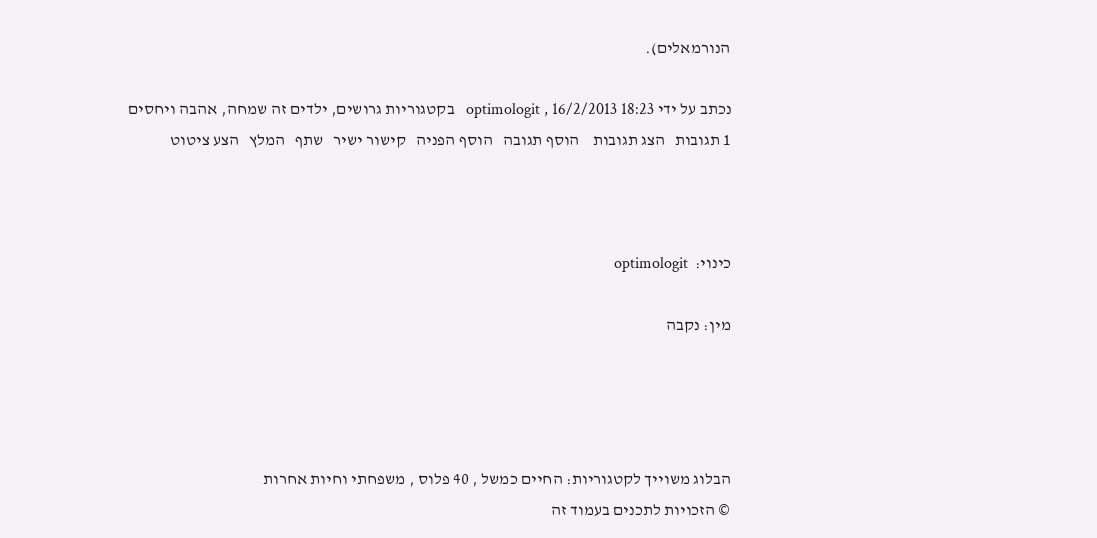הנורמאלים).

נכתב על ידי optimologit , 16/2/2013 18:23   בקטגוריות גרושים, ילדים זה שמחה, אהבה ויחסים
1 תגובות   הצג תגובות    הוסף תגובה   הוסף הפניה   קישור ישיר   שתף   המלץ   הצע ציטוט



כינוי:  optimologit

מין: נקבה




הבלוג משוייך לקטגוריות: החיים כמשל , 40 פלוס , משפחתי וחיות אחרות
© הזכויות לתכנים בעמוד זה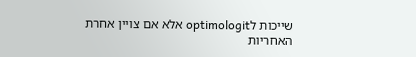שייכות לoptimologit אלא אם צויין אחרת
האחריות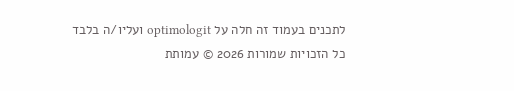לתכנים בעמוד זה חלה על optimologit ועליו/ה בלבד
כל הזכויות שמורות 2026 © עמותת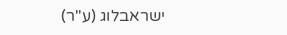ישראבלוג (ע"ר)